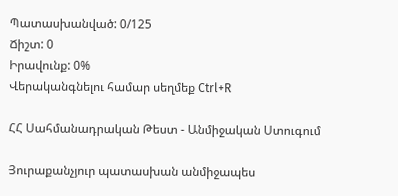Պատասխանված: 0/125
Ճիշտ: 0
Իրավունք: 0%
Վերականգնելու համար սեղմեք Ctrl+R

ՀՀ Սահմանադրական Թեստ - Անմիջական Ստուգում

Յուրաքանչյուր պատասխան անմիջապես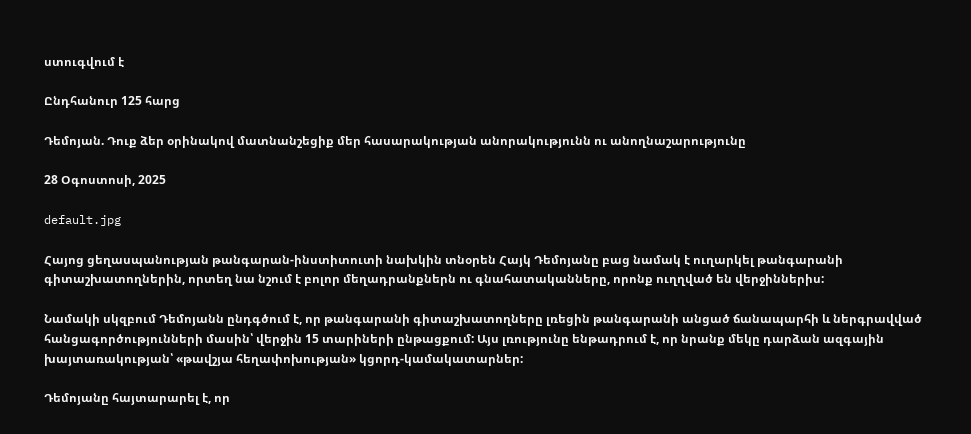ստուգվում է

Ընդհանուր 125 հարց

Դեմոյան. Դուք ձեր օրինակով մատնանշեցիք մեր հասարակության անորակությունն ու անողնաշարությունը

28 Օգոստոսի, 2025

default.jpg

Հայոց ցեղասպանության թանգարան-ինստիտուտի նախկին տնօրեն Հայկ Դեմոյանը բաց նամակ է ուղարկել թանգարանի գիտաշխատողներին, որտեղ նա նշում է բոլոր մեղադրանքներն ու գնահատականները, որոնք ուղղված են վերջիններիս:

Նամակի սկզբում Դեմոյանն ընդգծում է, որ թանգարանի գիտաշխատողները լռեցին թանգարանի անցած ճանապարհի և ներգրավված հանցագործությունների մասին՝ վերջին 15 տարիների ընթացքում: Այս լռությունը ենթադրում է, որ նրանք մեկը դարձան ազգային խայտառակության՝ «թավշյա հեղափոխության» կցորդ-կամակատարներ:

Դեմոյանը հայտարարել է, որ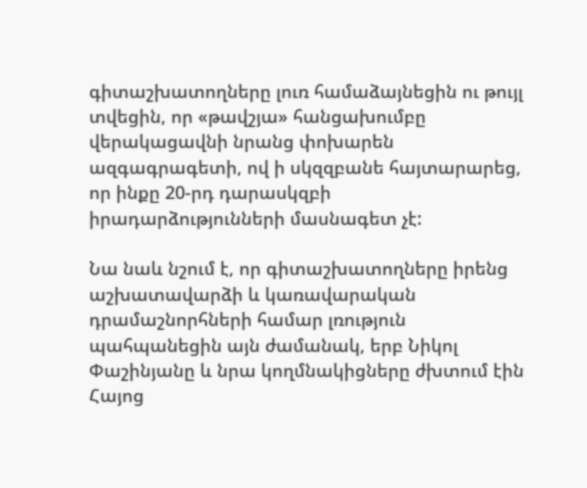գիտաշխատողները լուռ համաձայնեցին ու թույլ տվեցին, որ «թավշյա» հանցախումբը վերակացավնի նրանց փոխարեն ազգագրագետի, ով ի սկզզբանե հայտարարեց, որ ինքը 20-րդ դարասկզբի իրադարձությունների մասնագետ չէ:

Նա նաև նշում է, որ գիտաշխատողները իրենց աշխատավարձի և կառավարական դրամաշնորհների համար լռություն պահպանեցին այն ժամանակ, երբ Նիկոլ Փաշինյանը և նրա կողմնակիցները ժխտում էին Հայոց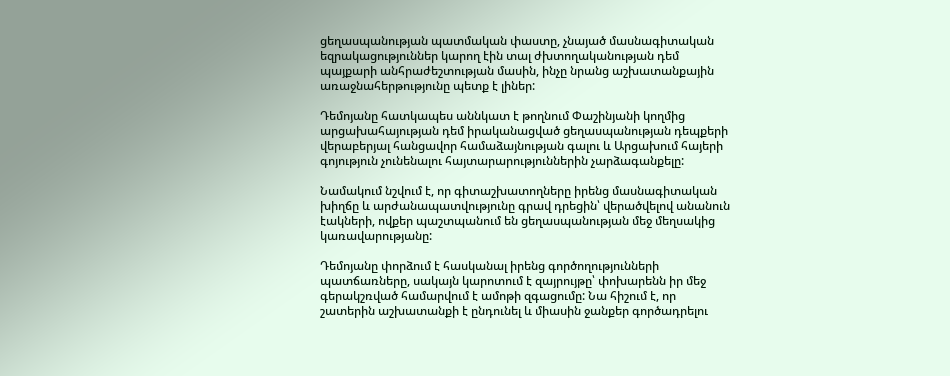ցեղասպանության պատմական փաստը, չնայած մասնագիտական եզրակացություններ կարող էին տալ ժխտողականության դեմ պայքարի անհրաժեշտության մասին, ինչը նրանց աշխատանքային առաջնահերթությունը պետք է լիներ:

Դեմոյանը հատկապես աննկատ է թողնում Փաշինյանի կողմից արցախահայության դեմ իրականացված ցեղասպանության դեպքերի վերաբերյալ հանցավոր համաձայնության գալու և Արցախում հայերի գոյություն չունենալու հայտարարություններին չարձագանքելը:

Նամակում նշվում է, որ գիտաշխատողները իրենց մասնագիտական խիղճը և արժանապատվությունը գրավ դրեցին՝ վերածվելով անանուն էակների, ովքեր պաշտպանում են ցեղասպանության մեջ մեղսակից կառավարությանը:

Դեմոյանը փորձում է հասկանալ իրենց գործողությունների պատճառները, սակայն կարոտում է զայրույթը՝ փոխարենն իր մեջ գերակշռված համարվում է ամոթի զգացումը: Նա հիշում է, որ շատերին աշխատանքի է ընդունել և միասին ջանքեր գործադրելու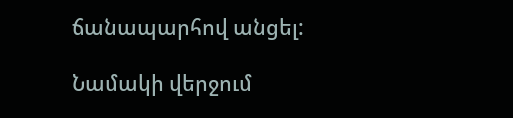ճանապարհով անցել:

Նամակի վերջում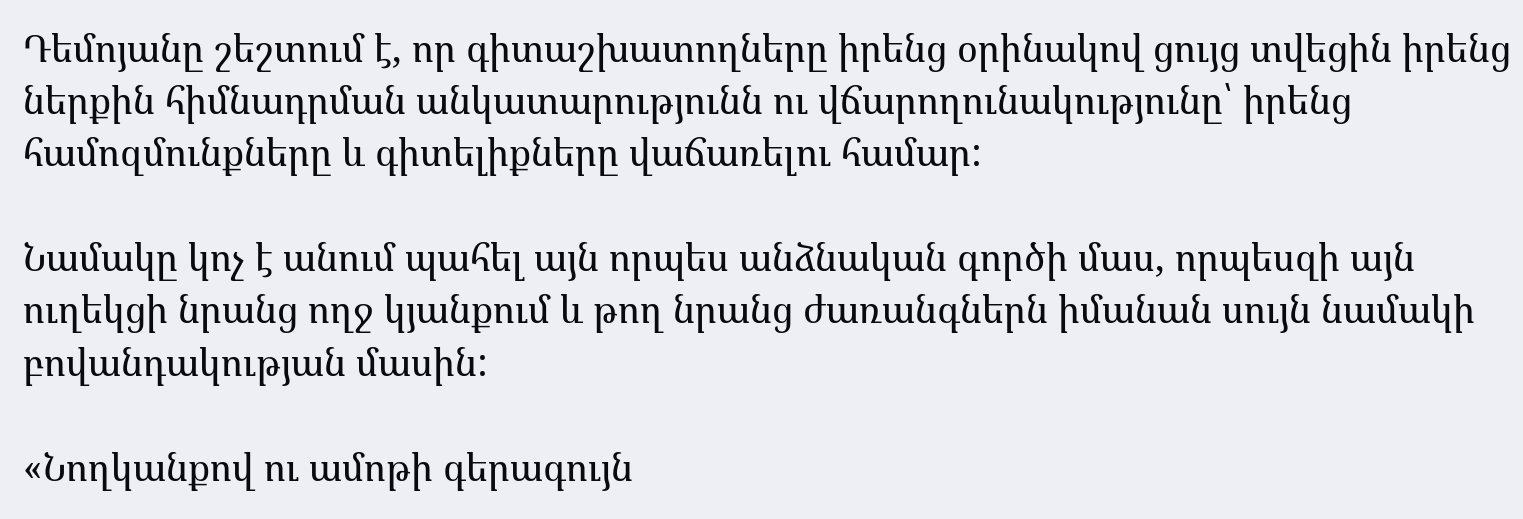Դեմոյանը շեշտում է, որ գիտաշխատողները իրենց օրինակով ցույց տվեցին իրենց ներքին հիմնադրման անկատարությունն ու վճարողունակությունը՝ իրենց համոզմունքները և գիտելիքները վաճառելու համար:

Նամակը կոչ է անում պահել այն որպես անձնական գործի մաս, որպեսզի այն ուղեկցի նրանց ողջ կյանքում և թող նրանց ժառանգներն իմանան սույն նամակի բովանդակության մասին:

«Նողկանքով ու ամոթի գերագույն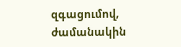զգացումով, ժամանակին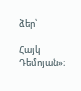ձեր՝

Հայկ Դեմոյան»։